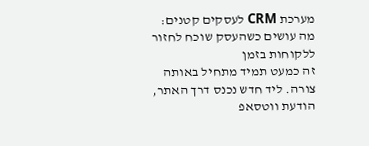מערכת CRM לעסקים קטנים: מה עושים כשהעסק שוכח לחזור ללקוחות בזמן
זה כמעט תמיד מתחיל באותה צורה. ליד חדש נכנס דרך האתר, הודעת ווטסאפ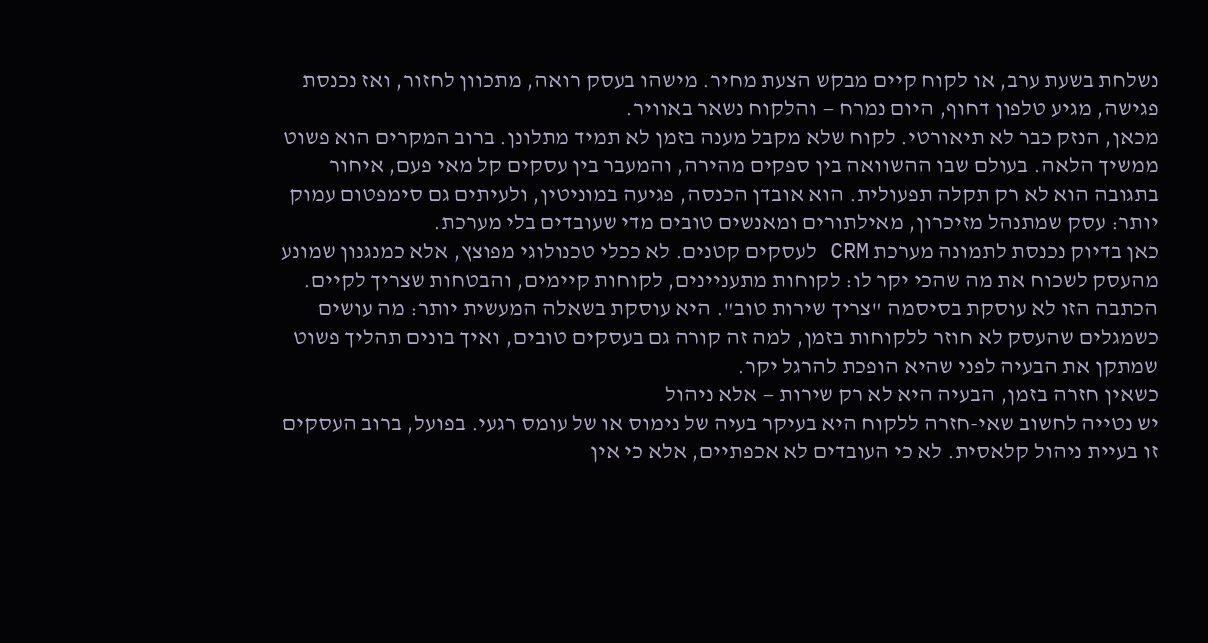נשלחת בשעת ערב, או לקוח קיים מבקש הצעת מחיר. מישהו בעסק רואה, מתכוון לחזור, ואז נכנסת פגישה, מגיע טלפון דחוף, היום נמרח — והלקוח נשאר באוויר.
מכאן, הנזק כבר לא תיאורטי. לקוח שלא מקבל מענה בזמן לא תמיד מתלונן. ברוב המקרים הוא פשוט ממשיך הלאה. בעולם שבו ההשוואה בין ספקים מהירה, והמעבר בין עסקים קל מאי פעם, איחור בתגובה הוא לא רק תקלה תפעולית. הוא אובדן הכנסה, פגיעה במוניטין, ולעיתים גם סימפטום עמוק יותר: עסק שמתנהל מזיכרון, מאילתורים ומאנשים טובים מדי שעובדים בלי מערכת.
כאן בדיוק נכנסת לתמונה מערכת CRM לעסקים קטנים. לא ככלי טכנולוגי מפוצץ, אלא כמנגנון שמונע מהעסק לשכוח את מה שהכי יקר לו: לקוחות מתעניינים, לקוחות קיימים, והבטחות שצריך לקיים.
הכתבה הזו לא עוסקת בסיסמה "צריך שירות טוב". היא עוסקת בשאלה המעשית יותר: מה עושים כשמגלים שהעסק לא חוזר ללקוחות בזמן, למה זה קורה גם בעסקים טובים, ואיך בונים תהליך פשוט שמתקן את הבעיה לפני שהיא הופכת להרגל יקר.
כשאין חזרה בזמן, הבעיה היא לא רק שירות — אלא ניהול
יש נטייה לחשוב שאי-חזרה ללקוח היא בעיקר בעיה של נימוס או של עומס רגעי. בפועל, ברוב העסקים זו בעיית ניהול קלאסית. לא כי העובדים לא אכפתיים, אלא כי אין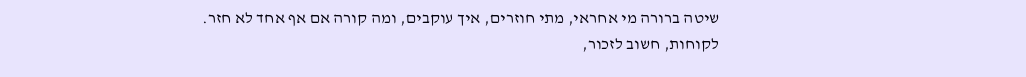שיטה ברורה מי אחראי, מתי חוזרים, איך עוקבים, ומה קורה אם אף אחד לא חזר.
לקוחות, חשוב לזכור,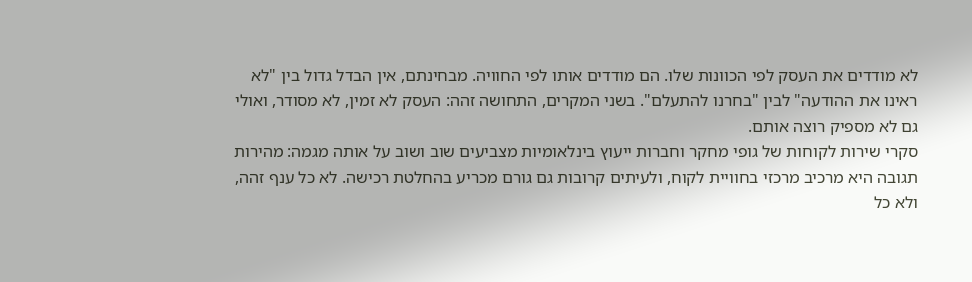לא מודדים את העסק לפי הכוונות שלו. הם מודדים אותו לפי החוויה. מבחינתם, אין הבדל גדול בין "לא ראינו את ההודעה" לבין "בחרנו להתעלם". בשני המקרים, התחושה זהה: העסק לא זמין, לא מסודר, ואולי גם לא מספיק רוצה אותם.
סקרי שירות לקוחות של גופי מחקר וחברות ייעוץ בינלאומיות מצביעים שוב ושוב על אותה מגמה: מהירות תגובה היא מרכיב מרכזי בחוויית לקוח, ולעיתים קרובות גם גורם מכריע בהחלטת רכישה. לא כל ענף זהה, ולא כל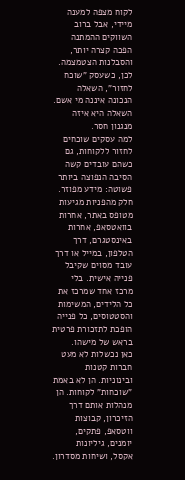לקוח מצפה למענה מיידי, אבל ברוב השווקים ההמתנה הפכה קצרה יותר, והסבלנות הצטמצמה.
לכן, כשעסק "שוכח לחזור", השאלה הנכונה איננה מי אשם. השאלה היא איזה מנגנון חסר.
למה עסקים שוכחים לחזור ללקוחות, גם כשהם עובדים קשה
הסיבה הנפוצה ביותר פשוטה: מידע מפוזר. חלק מהפניות מגיעות מטופס באתר, אחרות בוואטסאפ, אחרות באינסטגרם, דרך הטלפון, במייל או דרך עובד מסוים שקיבל פנייה אישית. בלי מרכז אחד שמרכז את כל הלידים, המשימות והסטטוסים, כל פנייה הופכת לתזכורת פרטית בראש של מישהו.
כאן נכשלות לא מעט חברות קטנות ובינוניות. הן לא באמת "שוכחות" לקוחות. הן מנהלות אותם דרך הזיכרון, קבוצות ווטסאפ, פתקים, יומנים, גיליונות אקסל, ושיחות מסדרון.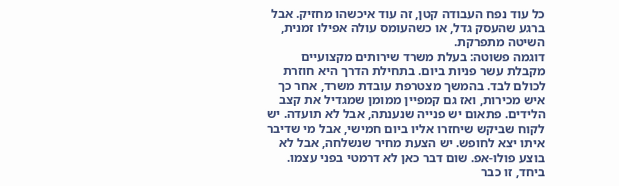כל עוד נפח העבודה קטן, זה עוד איכשהו מחזיק. אבל ברגע שהעסק גדל, או כשהעומס עולה אפילו זמנית, השיטה מתפרקת.
דוגמה פשוטה: בעלת משרד שירותים מקצועיים מקבלת עשר פניות ביום. בתחילת הדרך היא חוזרת לכולם לבד. בהמשך מצטרפת עובדת משרד, אחר כך איש מכירות, ואז גם קמפיין ממומן שמגדיל את קצב הלידים. פתאום יש פנייה שנענתה, אבל לא תועדה. יש לקוח שביקש שיחזרו אליו ביום חמישי, אבל מי שדיבר איתו יצא לחופש. יש הצעת מחיר שנשלחה, אבל לא בוצע פולו-אפ. שום דבר כאן לא דרמטי בפני עצמו. ביחד, זו כבר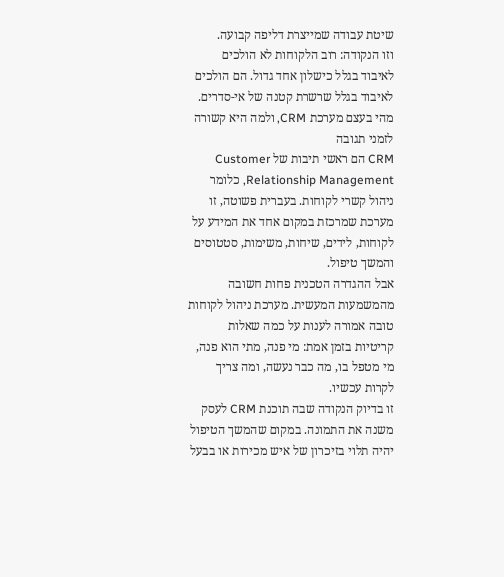שיטת עבודה שמייצרת דליפה קבועה.
וזו הנקודה: רוב הלקוחות לא הולכים לאיבוד בגלל כישלון אחד גדול. הם הולכים לאיבוד בגלל שרשרת קטנה של אי-סדרים.
מהי בעצם מערכת CRM, ולמה היא קשורה לזמני תגובה
CRM הם ראשי תיבות של Customer Relationship Management, כלומר ניהול קשרי לקוחות. בעברית פשוטה, זו מערכת שמרכזת במקום אחד את המידע על לקוחות, לידים, שיחות, משימות, סטטוסים והמשך טיפול.
אבל ההגדרה הטכנית פחות חשובה מהמשמעות המעשית. מערכת ניהול לקוחות טובה אמורה לענות על כמה שאלות קריטיות בזמן אמת: מי פנה, מתי הוא פנה, מי מטפל בו, מה כבר נעשה, ומה צריך לקרות עכשיו.
זו בדיוק הנקודה שבה תוכנת CRM לעסק משנה את התמונה. במקום שהמשך הטיפול יהיה תלוי בזיכרון של איש מכירות או בבעל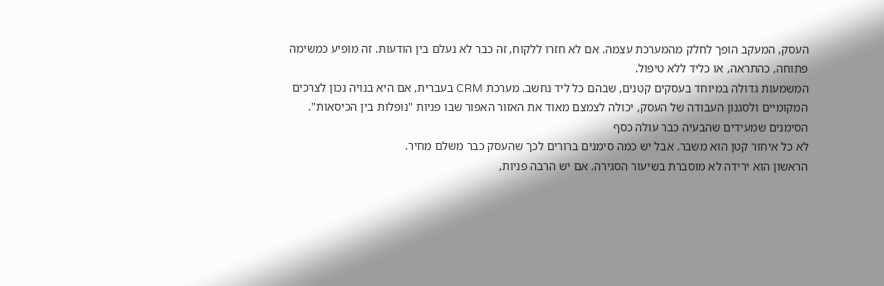העסק, המעקב הופך לחלק מהמערכת עצמה. אם לא חזרו ללקוח, זה כבר לא נעלם בין הודעות. זה מופיע כמשימה פתוחה, כהתראה, או כליד ללא טיפול.
המשמעות גדולה במיוחד בעסקים קטנים, שבהם כל ליד נחשב. מערכת CRM בעברית, אם היא בנויה נכון לצרכים המקומיים ולסגנון העבודה של העסק, יכולה לצמצם מאוד את האזור האפור שבו פניות "נופלות בין הכיסאות".
הסימנים שמעידים שהבעיה כבר עולה כסף
לא כל איחור קטן הוא משבר. אבל יש כמה סימנים ברורים לכך שהעסק כבר משלם מחיר.
הראשון הוא ירידה לא מוסברת בשיעור הסגירה. אם יש הרבה פניות,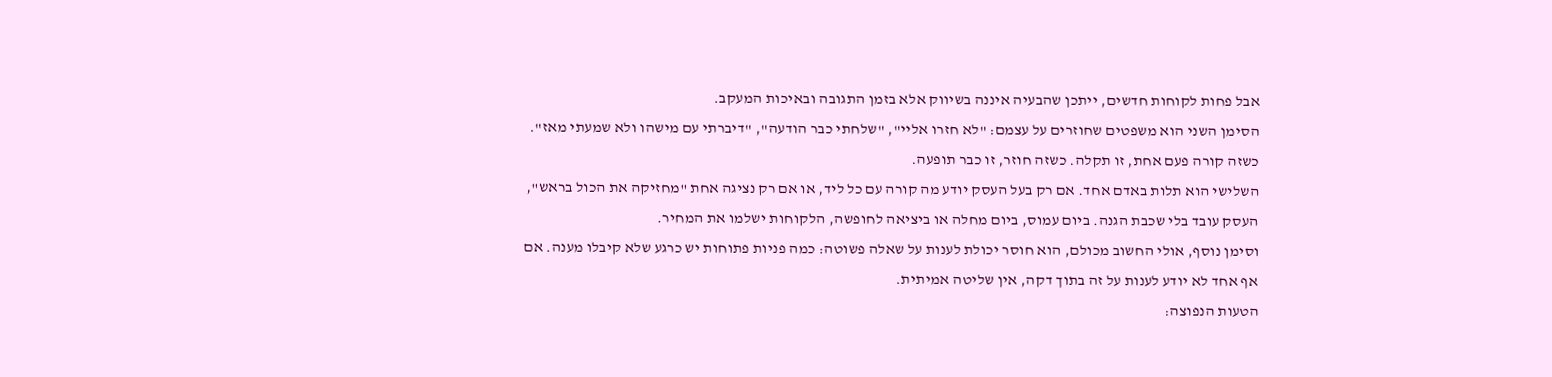אבל פחות לקוחות חדשים, ייתכן שהבעיה איננה בשיווק אלא בזמן התגובה ובאיכות המעקב.
הסימן השני הוא משפטים שחוזרים על עצמם: "לא חזרו אליי", "שלחתי כבר הודעה", "דיברתי עם מישהו ולא שמעתי מאז". כשזה קורה פעם אחת, זו תקלה. כשזה חוזר, זו כבר תופעה.
השלישי הוא תלות באדם אחד. אם רק בעל העסק יודע מה קורה עם כל ליד, או אם רק נציגה אחת "מחזיקה את הכול בראש", העסק עובד בלי שכבת הגנה. ביום עמוס, ביום מחלה או ביציאה לחופשה, הלקוחות ישלמו את המחיר.
וסימן נוסף, אולי החשוב מכולם, הוא חוסר יכולת לענות על שאלה פשוטה: כמה פניות פתוחות יש כרגע שלא קיבלו מענה. אם אף אחד לא יודע לענות על זה בתוך דקה, אין שליטה אמיתית.
הטעות הנפוצה: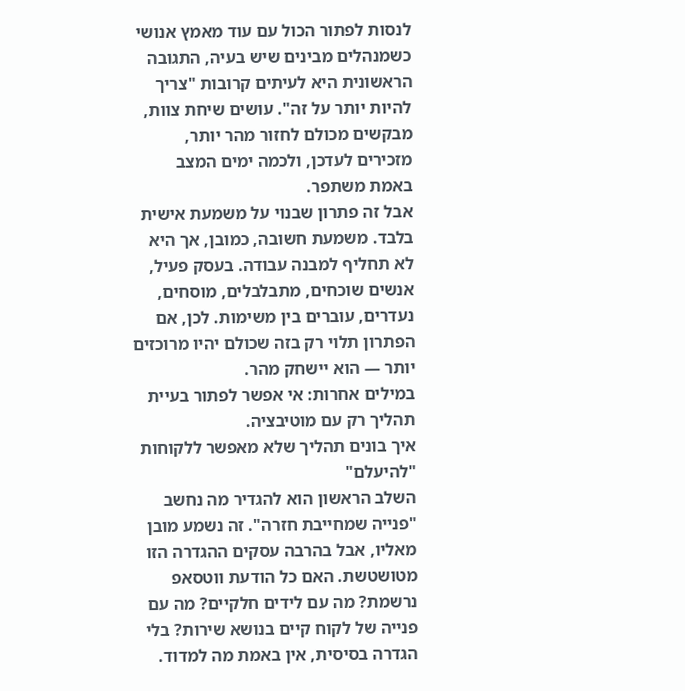לנסות לפתור הכול עם עוד מאמץ אנושי
כשמנהלים מבינים שיש בעיה, התגובה הראשונית היא לעיתים קרובות "צריך להיות יותר על זה". עושים שיחת צוות, מבקשים מכולם לחזור מהר יותר, מזכירים לעדכן, ולכמה ימים המצב באמת משתפר.
אבל זה פתרון שבנוי על משמעת אישית בלבד. משמעת חשובה, כמובן, אך היא לא תחליף למבנה עבודה. בעסק פעיל, אנשים שוכחים, מתבלבלים, מוסחים, נעדרים, עוברים בין משימות. לכן, אם הפתרון תלוי רק בזה שכולם יהיו מרוכזים יותר — הוא יישחק מהר.
במילים אחרות: אי אפשר לפתור בעיית תהליך רק עם מוטיבציה.
איך בונים תהליך שלא מאפשר ללקוחות "להיעלם"
השלב הראשון הוא להגדיר מה נחשב "פנייה שמחייבת חזרה". זה נשמע מובן מאליו, אבל בהרבה עסקים ההגדרה הזו מטושטשת. האם כל הודעת ווטסאפ נרשמת? מה עם לידים חלקיים? מה עם פנייה של לקוח קיים בנושא שירות? בלי הגדרה בסיסית, אין באמת מה למדוד.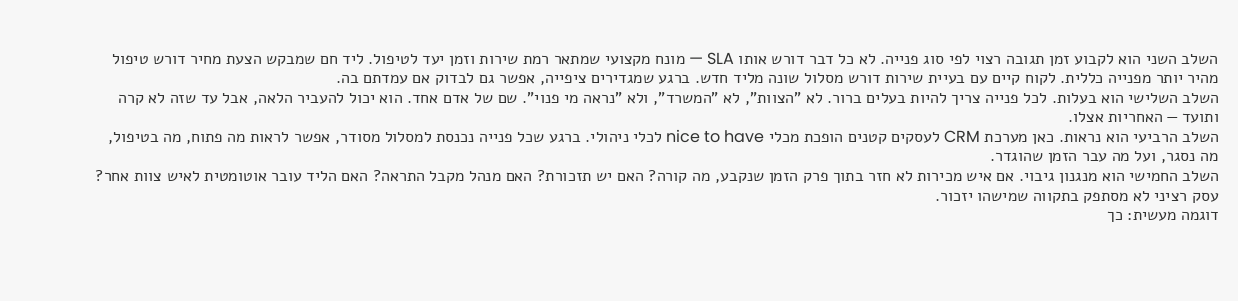השלב השני הוא לקבוע זמן תגובה רצוי לפי סוג פנייה. לא כל דבר דורש אותו SLA — מונח מקצועי שמתאר רמת שירות וזמן יעד לטיפול. ליד חם שמבקש הצעת מחיר דורש טיפול מהיר יותר מפנייה כללית. לקוח קיים עם בעיית שירות דורש מסלול שונה מליד חדש. ברגע שמגדירים ציפייה, אפשר גם לבדוק אם עמדתם בה.
השלב השלישי הוא בעלות. לכל פנייה צריך להיות בעלים ברור. לא "הצוות", לא "המשרד", ולא "נראה מי פנוי". שם של אדם אחד. הוא יכול להעביר הלאה, אבל עד שזה לא קרה ותועד — האחריות אצלו.
השלב הרביעי הוא נראות. כאן מערכת CRM לעסקים קטנים הופכת מכלי nice to have לכלי ניהולי. ברגע שכל פנייה נכנסת למסלול מסודר, אפשר לראות מה פתוח, מה בטיפול, מה נסגר, ועל מה עבר הזמן שהוגדר.
השלב החמישי הוא מנגנון גיבוי. אם איש מכירות לא חזר בתוך פרק הזמן שנקבע, מה קורה? האם יש תזכורת? האם מנהל מקבל התראה? האם הליד עובר אוטומטית לאיש צוות אחר? עסק רציני לא מסתפק בתקווה שמישהו יזכור.
דוגמה מעשית: כך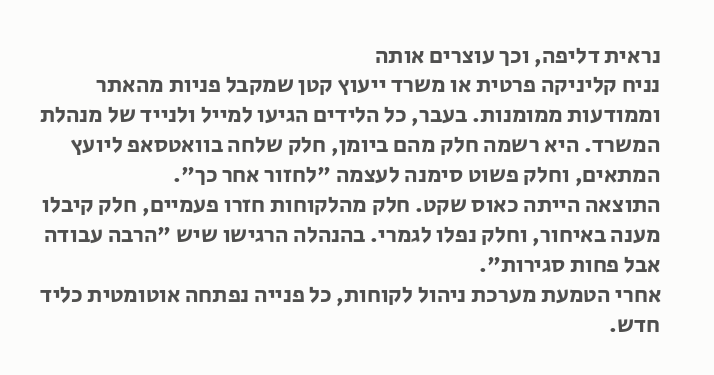נראית דליפה, וכך עוצרים אותה
נניח קליניקה פרטית או משרד ייעוץ קטן שמקבל פניות מהאתר וממודעות ממומנות. בעבר, כל הלידים הגיעו למייל ולנייד של מנהלת המשרד. היא רשמה חלק מהם ביומן, חלק שלחה בוואטסאפ ליועץ המתאים, וחלק פשוט סימנה לעצמה "לחזור אחר כך".
התוצאה הייתה כאוס שקט. חלק מהלקוחות חזרו פעמיים, חלק קיבלו מענה באיחור, וחלק נפלו לגמרי. בהנהלה הרגישו שיש "הרבה עבודה אבל פחות סגירות".
אחרי הטמעת מערכת ניהול לקוחות, כל פנייה נפתחה אוטומטית כליד חדש.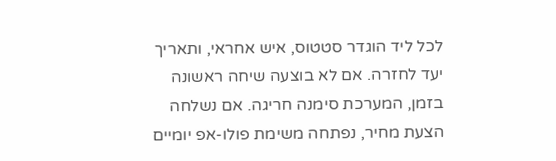לכל ליד הוגדר סטטוס, איש אחראי, ותאריך יעד לחזרה. אם לא בוצעה שיחה ראשונה בזמן, המערכת סימנה חריגה. אם נשלחה הצעת מחיר, נפתחה משימת פולו-אפ יומיים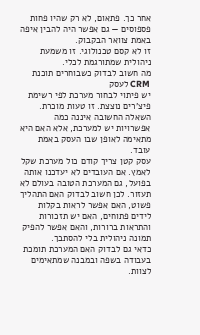אחר כך. פתאום, לא רק שהיו פחות פספוסים — גם אפשר היה להבין איפה באמת צוואר הבקבוק.
זו לא קסם טכנולוגי. זו משמעת ניהולית שמתורגמת לכלי.
מה חשוב לבדוק כשבוחרים תוכנת CRM לעסק
יש פיתוי לבחור מערכת לפי רשימת פיצ'רים נוצצת. זו טעות מוכרת. השאלה החשובה איננה כמה אפשרויות יש למערכת, אלא האם היא מתאימה לאופן שבו העסק באמת עובד.
עסק קטן צריך קודם כול מערכת שקל לאמץ. אם העובדים לא יעדכנו אותה בפועל, גם המערכת הטובה בעולם לא תעזור. לכן חשוב לבדוק האם התהליך פשוט, האם אפשר לראות בקלות לידים פתוחים, האם יש תזכורות והתראות ברורות, והאם אפשר להפיק תמונה ניהולית בלי להסתבך.
כדאי גם לבדוק האם המערכת תומכת בעבודה בשפה ובמבנה שמתאימים לצוות.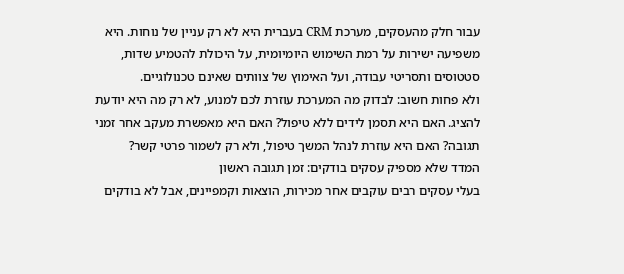עבור חלק מהעסקים, מערכת CRM בעברית היא לא רק עניין של נוחות. היא משפיעה ישירות על רמת השימוש היומיומית, על היכולת להטמיע שדות, סטטוסים ותסריטי עבודה, ועל האימוץ של צוותים שאינם טכנולוגיים.
ולא פחות חשוב: לבדוק מה המערכת עוזרת לכם למנוע, לא רק מה היא יודעת להציג. האם היא תסמן לידים ללא טיפול? האם היא מאפשרת מעקב אחר זמני תגובה? האם היא עוזרת לנהל המשך טיפול, ולא רק לשמור פרטי קשר?
המדד שלא מספיק עסקים בודקים: זמן תגובה ראשון
בעלי עסקים רבים עוקבים אחר מכירות, הוצאות וקמפיינים, אבל לא בודקים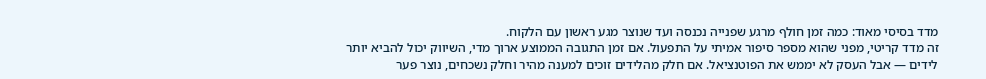מדד בסיסי מאוד: כמה זמן חולף מרגע שפנייה נכנסה ועד שנוצר מגע ראשון עם הלקוח.
זה מדד קריטי, מפני שהוא מספר סיפור אמיתי על התפעול. אם זמן התגובה הממוצע ארוך מדי, השיווק יכול להביא יותר לידים — אבל העסק לא יממש את הפוטנציאל. אם חלק מהלידים זוכים למענה מהיר וחלק נשכחים, נוצר פער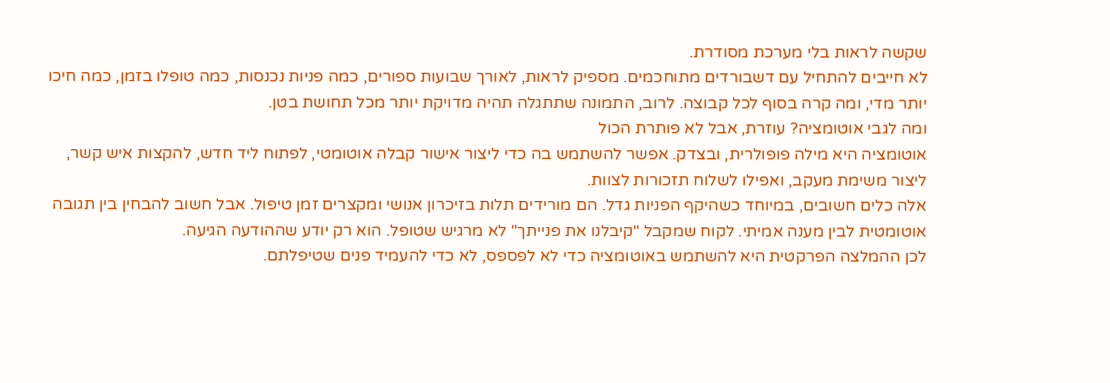שקשה לראות בלי מערכת מסודרת.
לא חייבים להתחיל עם דשבורדים מתוחכמים. מספיק לראות, לאורך שבועות ספורים, כמה פניות נכנסות, כמה טופלו בזמן, כמה חיכו יותר מדי, ומה קרה בסוף לכל קבוצה. לרוב, התמונה שתתגלה תהיה מדויקת יותר מכל תחושת בטן.
ומה לגבי אוטומציה? עוזרת, אבל לא פותרת הכול
אוטומציה היא מילה פופולרית, ובצדק. אפשר להשתמש בה כדי ליצור אישור קבלה אוטומטי, לפתוח ליד חדש, להקצות איש קשר, ליצור משימת מעקב, ואפילו לשלוח תזכורות לצוות.
אלה כלים חשובים, במיוחד כשהיקף הפניות גדל. הם מורידים תלות בזיכרון אנושי ומקצרים זמן טיפול. אבל חשוב להבחין בין תגובה אוטומטית לבין מענה אמיתי. לקוח שמקבל "קיבלנו את פנייתך" לא מרגיש שטופל. הוא רק יודע שההודעה הגיעה.
לכן ההמלצה הפרקטית היא להשתמש באוטומציה כדי לא לפספס, לא כדי להעמיד פנים שטיפלתם.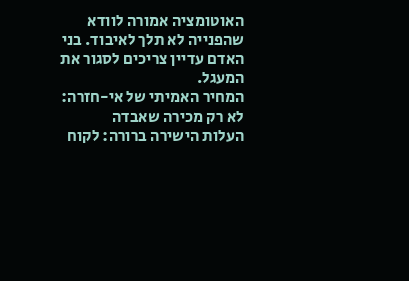האוטומציה אמורה לוודא שהפנייה לא תלך לאיבוד. בני האדם עדיין צריכים לסגור את המעגל.
המחיר האמיתי של אי-חזרה: לא רק מכירה שאבדה
העלות הישירה ברורה: לקוח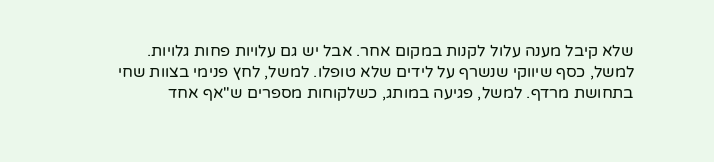שלא קיבל מענה עלול לקנות במקום אחר. אבל יש גם עלויות פחות גלויות. למשל, כסף שיווקי שנשרף על לידים שלא טופלו. למשל, לחץ פנימי בצוות שחי בתחושת מרדף. למשל, פגיעה במותג, כשלקוחות מספרים ש"אף אחד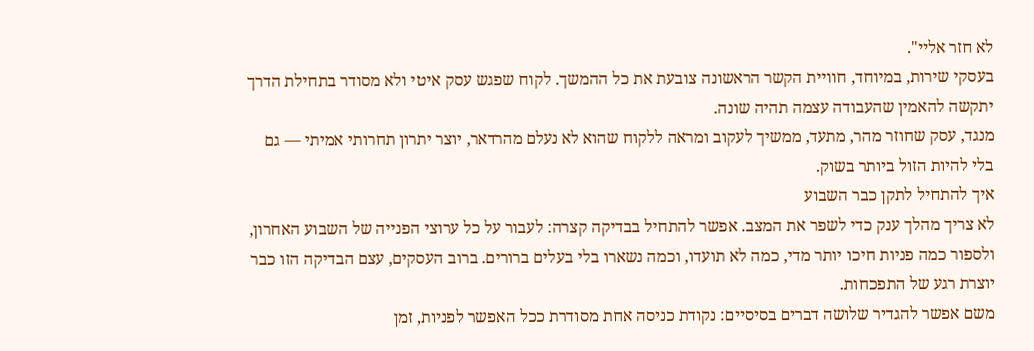לא חזר אליי".
בעסקי שירות, במיוחד, חוויית הקשר הראשונה צובעת את כל ההמשך. לקוח שפגש עסק איטי ולא מסודר בתחילת הדרך יתקשה להאמין שהעבודה עצמה תהיה שונה.
מנגד, עסק שחוזר מהר, מתעד, ממשיך לעקוב ומראה ללקוח שהוא לא נעלם מהרדאר, יוצר יתרון תחרותי אמיתי — גם בלי להיות הזול ביותר בשוק.
איך להתחיל לתקן כבר השבוע
לא צריך מהלך ענק כדי לשפר את המצב. אפשר להתחיל בבדיקה קצרה: לעבור על כל ערוצי הפנייה של השבוע האחרון, ולספור כמה פניות חיכו יותר מדי, כמה לא תועדו, וכמה נשארו בלי בעלים ברורים. ברוב העסקים, עצם הבדיקה הזו כבר יוצרת רגע של התפכחות.
משם אפשר להגדיר שלושה דברים בסיסיים: נקודת כניסה אחת מסודרת ככל האפשר לפניות, זמן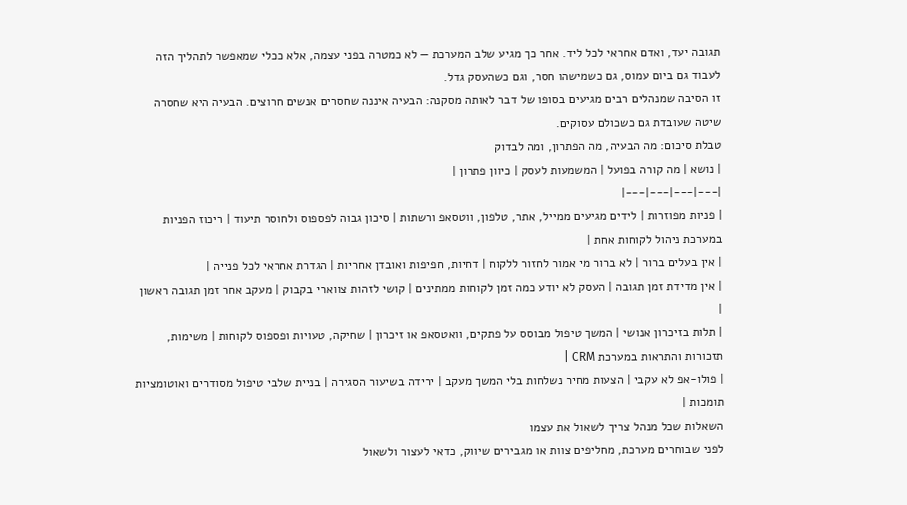תגובה יעד, ואדם אחראי לכל ליד. אחר כך מגיע שלב המערכת — לא כמטרה בפני עצמה, אלא ככלי שמאפשר לתהליך הזה לעבוד גם ביום עמוס, גם כשמישהו חסר, וגם כשהעסק גדל.
זו הסיבה שמנהלים רבים מגיעים בסופו של דבר לאותה מסקנה: הבעיה איננה שחסרים אנשים חרוצים. הבעיה היא שחסרה שיטה שעובדת גם כשכולם עסוקים.
טבלת סיכום: מה הבעיה, מה הפתרון, ומה לבדוק
| נושא | מה קורה בפועל | המשמעות לעסק | כיוון פתרון |
|---|---|---|---|
| פניות מפוזרות | לידים מגיעים ממייל, אתר, טלפון, ווטסאפ ורשתות | סיכון גבוה לפספוס ולחוסר תיעוד | ריכוז הפניות במערכת ניהול לקוחות אחת |
| אין בעלים ברור | לא ברור מי אמור לחזור ללקוח | דחיות, חפיפות ואובדן אחריות | הגדרת אחראי לכל פנייה |
| אין מדידת זמן תגובה | העסק לא יודע כמה זמן לקוחות ממתינים | קושי לזהות צווארי בקבוק | מעקב אחר זמן תגובה ראשון |
| תלות בזיכרון אנושי | המשך טיפול מבוסס על פתקים, וואטסאפ או זיכרון | שחיקה, טעויות ופספוס לקוחות | משימות, תזכורות והתראות במערכת CRM |
| פולו-אפ לא עקבי | הצעות מחיר נשלחות בלי המשך מעקב | ירידה בשיעור הסגירה | בניית שלבי טיפול מסודרים ואוטומציות תומכות |
השאלות שכל מנהל צריך לשאול את עצמו
לפני שבוחרים מערכת, מחליפים צוות או מגבירים שיווק, כדאי לעצור ולשאול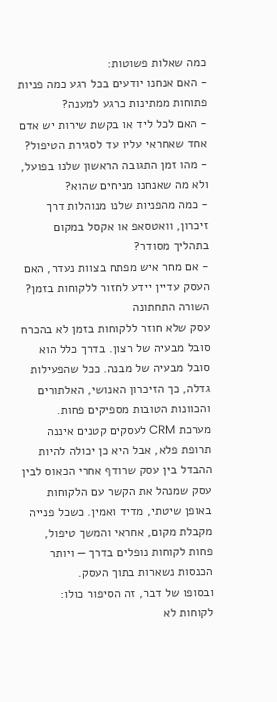כמה שאלות פשוטות:
- האם אנחנו יודעים בכל רגע כמה פניות פתוחות ממתינות כרגע למענה?
- האם לכל ליד או בקשת שירות יש אדם אחד שאחראי עליו עד לסגירת הטיפול?
- מהו זמן התגובה הראשון שלנו בפועל, ולא מה שאנחנו מניחים שהוא?
- כמה מהפניות שלנו מנוהלות דרך זיכרון, וואטסאפ או אקסל במקום בתהליך מסודר?
- אם מחר איש מפתח בצוות נעדר, האם העסק עדיין יידע לחזור ללקוחות בזמן?
השורה התחתונה
עסק שלא חוזר ללקוחות בזמן לא בהכרח סובל מבעיה של רצון. בדרך כלל הוא סובל מבעיה של מבנה. ככל שהפעילות גדלה, כך הזיכרון האנושי, האלתורים והכוונות הטובות מספיקים פחות.
מערכת CRM לעסקים קטנים איננה תרופת פלא, אבל היא כן יכולה להיות ההבדל בין עסק שרודף אחרי הכאוס לבין עסק שמנהל את הקשר עם הלקוחות באופן שיטתי, מדיד ואמין. כשכל פנייה מקבלת מקום, אחראי והמשך טיפול, פחות לקוחות נופלים בדרך — ויותר הכנסות נשארות בתוך העסק.
ובסופו של דבר, זה הסיפור כולו: לקוחות לא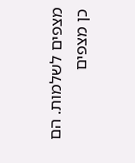מצפים לשלמות. הם כן מצפים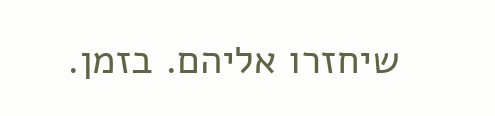שיחזרו אליהם. בזמן.